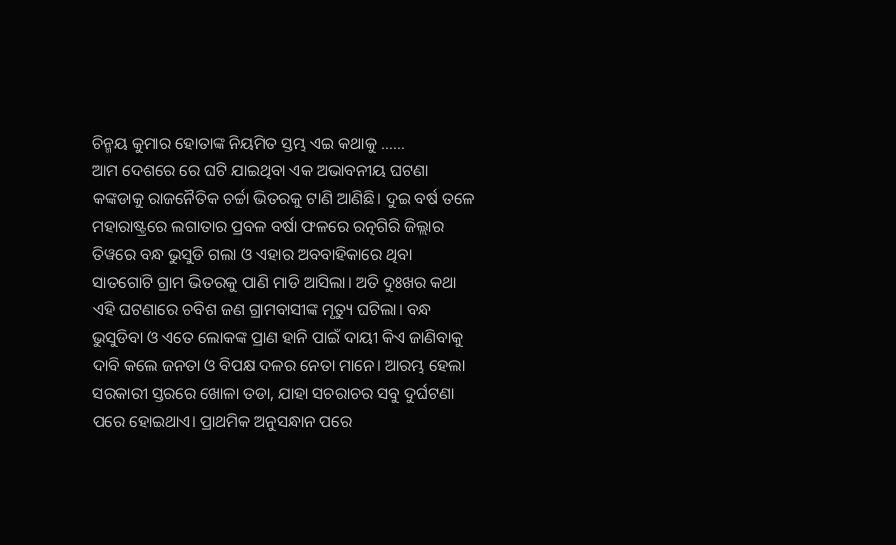ଚିନ୍ମୟ କୁମାର ହୋତାଙ୍କ ନିୟମିତ ସ୍ତମ୍ଭ ଏଇ କଥାକୁ ……
ଆମ ଦେଶରେ ରେ ଘଟି ଯାଇଥିବା ଏକ ଅଭାବନୀୟ ଘଟଣା କଙ୍କଡାକୁ ରାଜନୈତିକ ଚର୍ଚ୍ଚା ଭିତରକୁ ଟାଣି ଆଣିଛି। ଦୁଇ ବର୍ଷ ତଳେ ମହାରାଷ୍ଟ୍ରରେ ଲଗାତାର ପ୍ରବଳ ବର୍ଷା ଫଳରେ ରତ୍ନଗିରି ଜିଲ୍ଲାର ତିୱରେ ବନ୍ଧ ଭୁସୁଡି ଗଲା ଓ ଏହାର ଅବବାହିକାରେ ଥିବା ସାତଗୋଟି ଗ୍ରାମ ଭିତରକୁ ପାଣି ମାଡି ଆସିଲା। ଅତି ଦୁଃଖର କଥା ଏହି ଘଟଣାରେ ଚବିଶ ଜଣ ଗ୍ରାମବାସୀଙ୍କ ମୃତ୍ୟୁ ଘଟିଲା। ବନ୍ଧ ଭୁସୁଡିବା ଓ ଏତେ ଲୋକଙ୍କ ପ୍ରାଣ ହାନି ପାଇଁ ଦାୟୀ କିଏ ଜାଣିବାକୁ ଦାବି କଲେ ଜନତା ଓ ବିପକ୍ଷ ଦଳର ନେତା ମାନେ। ଆରମ୍ଭ ହେଲା ସରକାରୀ ସ୍ତରରେ ଖୋଳା ତଡା, ଯାହା ସଚରାଚର ସବୁ ଦୁର୍ଘଟଣା ପରେ ହୋଇଥାଏ। ପ୍ରାଥମିକ ଅନୁସନ୍ଧାନ ପରେ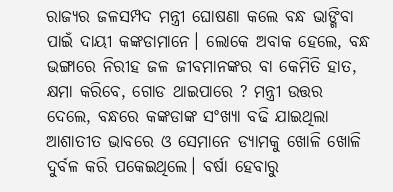ରାଜ୍ୟର ଜଳସମ୍ପଦ ମନ୍ତ୍ରୀ ଘୋଷଣା କଲେ ବନ୍ଧ ଭାଙ୍ଗିବା ପାଇଁ ଦାୟୀ କଙ୍କଡାମାନେ। ଲୋକେ ଅବାକ ହେଲେ, ବନ୍ଧ ଭଙ୍ଗାରେ ନିରୀହ ଜଳ ଜୀବମାନଙ୍କର ବା କେମିତି ହାତ, କ୍ଷମା କରିବେ, ଗୋଡ ଥାଇପାରେ ? ମନ୍ତ୍ରୀ ଉତ୍ତର ଦେଲେ, ବନ୍ଧରେ କଙ୍କଡାଙ୍କ ସଂଖ୍ୟା ବଢି ଯାଇଥିଲା ଆଶାତୀତ ଭାବରେ ଓ ସେମାନେ ଡ୍ୟାମକୁ ଖୋଳି ଖୋଳି ଦୁର୍ବଳ କରି ପକେଇଥିଲେ। ବର୍ଷା ହେବାରୁ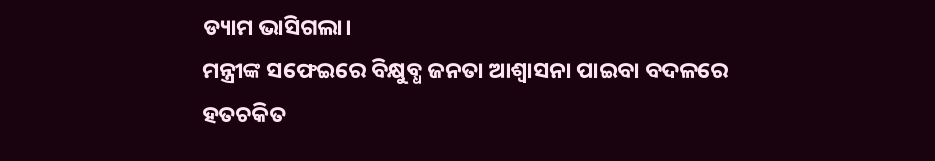ଡ୍ୟାମ ଭାସିଗଲା।
ମନ୍ତ୍ରୀଙ୍କ ସଫେଇରେ ବିକ୍ଷୁବ୍ଧ ଜନତା ଆଶ୍ଵାସନା ପାଇବା ବଦଳରେ ହତଚକିତ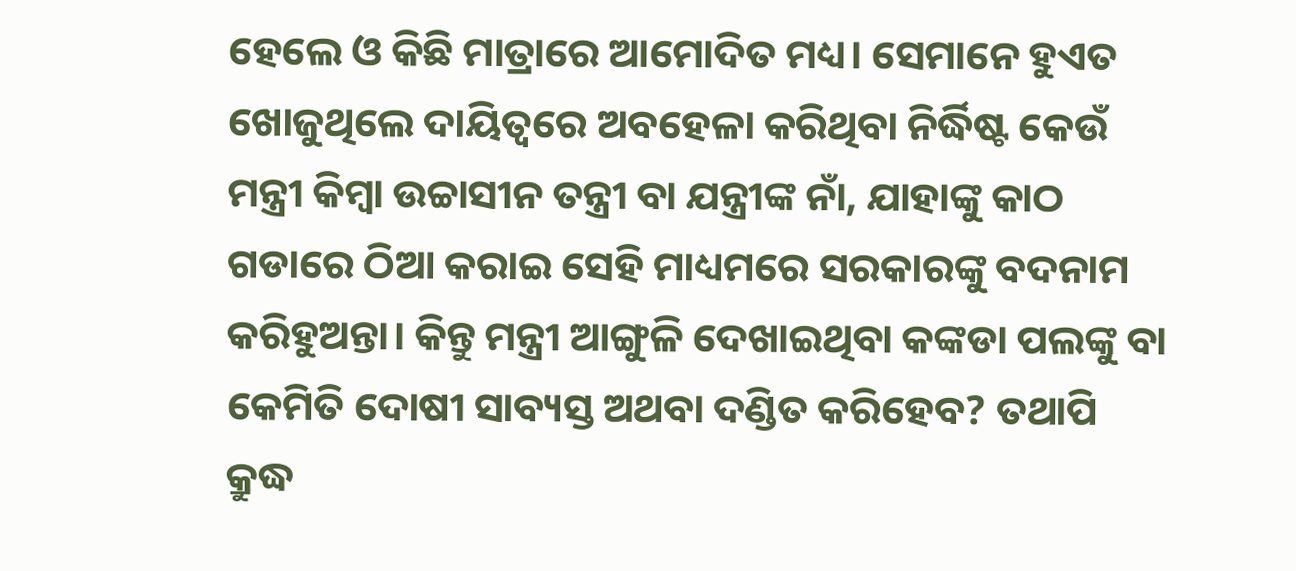ହେଲେ ଓ କିଛି ମାତ୍ରାରେ ଆମୋଦିତ ମଧ୍ୟ। ସେମାନେ ହୁଏତ ଖୋଜୁଥିଲେ ଦାୟିତ୍ଵରେ ଅବହେଳା କରିଥିବା ନିର୍ଦ୍ଧିଷ୍ଟ କେଉଁ ମନ୍ତ୍ରୀ କିମ୍ବା ଉଚ୍ଚାସୀନ ତନ୍ତ୍ରୀ ବା ଯନ୍ତ୍ରୀଙ୍କ ନାଁ, ଯାହାଙ୍କୁ କାଠ ଗଡାରେ ଠିଆ କରାଇ ସେହି ମାଧ୍ୟମରେ ସରକାରଙ୍କୁ ବଦନାମ କରିହୁଅନ୍ତା। କିନ୍ତୁ ମନ୍ତ୍ରୀ ଆଙ୍ଗୁଳି ଦେଖାଇଥିବା କଙ୍କଡା ପଲଙ୍କୁ ବା କେମିତି ଦୋଷୀ ସାବ୍ୟସ୍ତ ଅଥବା ଦଣ୍ଡିତ କରିହେବ? ତଥାପି କ୍ରୁଦ୍ଧ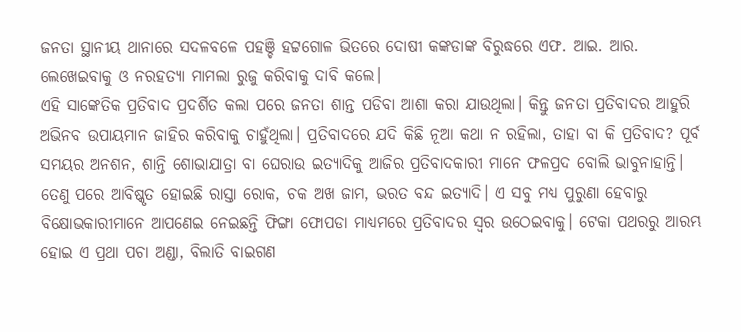ଜନତା ସ୍ଥାନୀୟ ଥାନାରେ ସଦଳବଳେ ପହଞ୍ଚି ହଟ୍ଟଗୋଳ ଭିତରେ ଦୋଷୀ କଙ୍କଡାଙ୍କ ବିରୁଦ୍ଧରେ ଏଫ. ଆଇ. ଆର. ଲେଖେଇବାକୁ ଓ ନରହତ୍ୟା ମାମଲା ରୁଜୁ କରିବାକୁ ଦାବି କଲେ।
ଏହି ସାଙ୍କେତିକ ପ୍ରତିବାଦ ପ୍ରଦର୍ଶିତ କଲା ପରେ ଜନତା ଶାନ୍ତ ପଡିବା ଆଶା କରା ଯାଉଥିଲା। କିନ୍ତୁ ଜନତା ପ୍ରତିବାଦର ଆହୁରି ଅଭିନବ ଉପାୟମାନ ଜାହିର କରିବାକୁ ଚାହୁଁଥିଲା। ପ୍ରତିବାଦରେ ଯଦି କିଛି ନୂଆ କଥା ନ ରହିଲା, ତାହା ବା କି ପ୍ରତିବାଦ? ପୂର୍ବ ସମୟର ଅନଶନ, ଶାନ୍ତି ଶୋଭାଯାତ୍ରା ବା ଘେରାଉ ଇତ୍ୟାଦିକୁ ଆଜିର ପ୍ରତିବାଦକାରୀ ମାନେ ଫଳପ୍ରଦ ବୋଲି ଭାବୁନାହାନ୍ତି। ତେଣୁ ପରେ ଆବିଷ୍କୃତ ହୋଇଛି ରାସ୍ତା ରୋକ, ଚକ ଅଖ ଜାମ, ଭରତ ବନ୍ଦ ଇତ୍ୟାଦି। ଏ ସବୁ ମଧ୍ୟ ପୁରୁଣା ହେବାରୁ ବିକ୍ଷୋଭକାରୀମାନେ ଆପଣେଇ ନେଇଛନ୍ତି ଫିଙ୍ଗା ଫୋପଡା ମାଧ୍ୟମରେ ପ୍ରତିବାଦର ସ୍ଵର ଉଠେଇବାକୁ। ଟେକା ପଥରରୁ ଆରମ୍ଭ ହୋଇ ଏ ପ୍ରଥା ପଚା ଅଣ୍ଡା, ବିଲାତି ବାଇଗଣ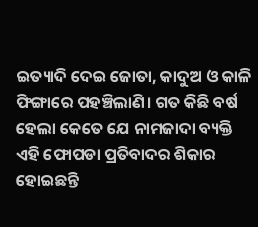ଇତ୍ୟାଦି ଦେଇ ଜୋତା, କାଦୁଅ ଓ କାଳି ଫିଙ୍ଗାରେ ପହଞ୍ଚିଲାଣି। ଗତ କିଛି ବର୍ଷ ହେଲା କେତେ ଯେ ନାମଜାଦା ବ୍ୟକ୍ତି ଏହି ଫୋପଡା ପ୍ରତିବାଦର ଶିକାର ହୋଇଛନ୍ତି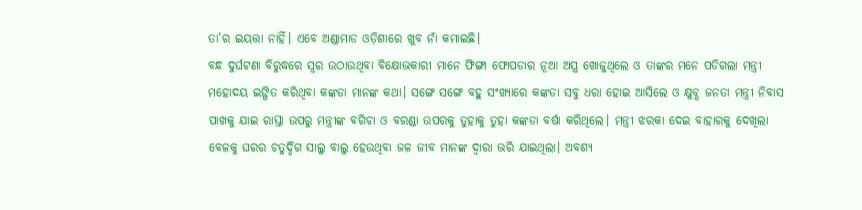ତା’ର ଇୟତ୍ତା ନାହିଁ। ଏବେ ଅଣ୍ଡାମାଡ ଓଡ଼ିଶାରେ ଖୁବ ନାଁ କମାଇଛି।
ବନ୍ଧ ଦୁର୍ଘଟଣା ବିରୁଦ୍ଧରେ ସ୍ଵର ଉଠାଉଥିବା ବିକ୍ଷୋଭକାରୀ ମାନେ ଫିଙ୍ଗା ଫୋପଡାର ନୂଆ ଅସ୍ତ୍ର ଖୋଜୁଥିଲେ ଓ ତାଙ୍କର ମନେ ପଡିଗଲା ମନ୍ତ୍ରୀ ମହୋଦୟ ଇଙ୍ଗିତ କରିଥିବା କଙ୍କଡା ମାନଙ୍କ କଥା। ସଙ୍ଗେ ସଙ୍ଗେ ବହୁ ସଂଖ୍ୟାରେ କଙ୍କଡା ସବୁ ଧରା ହୋଇ ଆସିଲେ ଓ କ୍ଷୁବ୍ଧ ଜନତା ମନ୍ତ୍ରୀ ନିବାସ ପାଖକୁ ଯାଇ ରାସ୍ତା ଉପରୁ ମନ୍ତ୍ରୀଙ୍କ ବଗିଚା ଓ ବରଣ୍ଡା ଉପରକୁ ତୁହାକୁ ତୁହା କଙ୍କଡା ବର୍ଷା କରିଥିଲେ। ମନ୍ତ୍ରୀ ଝରକା ଦେଇ ବାହାରକୁ ଦେଖିଲା ବେଳକୁ ଘରର ଚତୁର୍ଦ୍ଦିଗ ସାଲୁ ବାଲୁ ହେଉଥିବା ଜଳ ଜୀବ ମାନଙ୍କ ଦ୍ଵାରା ଭରି ଯାଇଥିଲା। ଅବଶ୍ୟ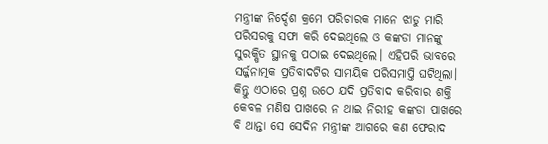ମନ୍ତ୍ରୀଙ୍କ ନିର୍ଦ୍ଦେଶ କ୍ରମେ ପରିଚାରକ ମାନେ ଝାଡୁ ମାରି ପରିସରକୁ ସଫା କରି ଦେଇଥିଲେ ଓ କଙ୍କଡା ମାନଙ୍କୁ ସୁରକ୍ଷିତ ସ୍ଥାନକୁ ପଠାଇ ଦେଇଥିଲେ। ଏହିପରି ଭାବରେ ସର୍ଜ୍ଜନାତ୍ମକ ପ୍ରତିବାଦଟିର ସାମୟିକ ପରିସମାପ୍ତି ଘଟିଥିଲା।
କିନ୍ତୁ ଏଠାରେ ପ୍ରଶ୍ନ ଉଠେ ଯଦି ପ୍ରତିବାଦ କରିବାର ଶକ୍ତି କେବଳ ମଣିଷ ପାଖରେ ନ ଥାଇ ନିରୀହ କଙ୍କଡା ପାଖରେ ବି ଥାନ୍ତା ସେ ସେଦିନ ମନ୍ତ୍ରୀଙ୍କ ଆଗରେ କଣ ଫେରାଦ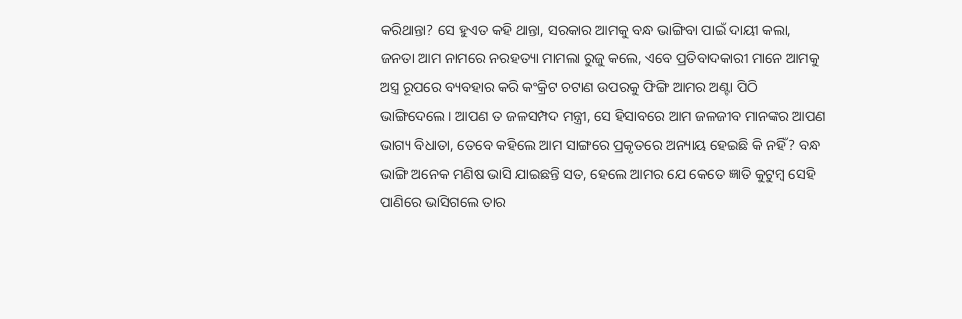କରିଥାନ୍ତା? ସେ ହୁଏତ କହି ଥାନ୍ତା, ସରକାର ଆମକୁ ବନ୍ଧ ଭାଙ୍ଗିବା ପାଇଁ ଦାୟୀ କଲା, ଜନତା ଆମ ନାମରେ ନରହତ୍ୟା ମାମଲା ରୁଜୁ କଲେ, ଏବେ ପ୍ରତିବାଦକାରୀ ମାନେ ଆମକୁ ଅସ୍ତ୍ର ରୂପରେ ବ୍ୟବହାର କରି କଂକ୍ରିଟ ଚଟାଣ ଉପରକୁ ଫିଙ୍ଗି ଆମର ଅଣ୍ଟା ପିଠି ଭାଙ୍ଗିଦେଲେ। ଆପଣ ତ ଜଳସମ୍ପଦ ମନ୍ତ୍ରୀ, ସେ ହିସାବରେ ଆମ ଜଳଜୀବ ମାନଙ୍କର ଆପଣ ଭାଗ୍ୟ ବିଧାତା, ତେବେ କହିଲେ ଆମ ସାଙ୍ଗରେ ପ୍ରକୃତରେ ଅନ୍ୟାୟ ହେଇଛି କି ନହିଁ? ବନ୍ଧ ଭାଙ୍ଗି ଅନେକ ମଣିଷ ଭାସି ଯାଇଛନ୍ତି ସତ, ହେଲେ ଆମର ଯେ କେତେ ଜ୍ଞାତି କୁଟୁମ୍ବ ସେହି ପାଣିରେ ଭାସିଗଲେ ତାର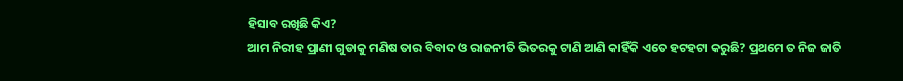ହିସାବ ରଖିଛି କିଏ?
ଆମ ନିରୀହ ପ୍ରାଣୀ ଗୁଡାକୁ ମଣିଷ ତାର ବିବାଦ ଓ ରାଜନୀତି ଭିତରକୁ ଟାଣି ଆଣି କାହିଁକି ଏତେ ହଟହଟା କରୁଛି? ପ୍ରଥମେ ତ ନିଜ ଜାତି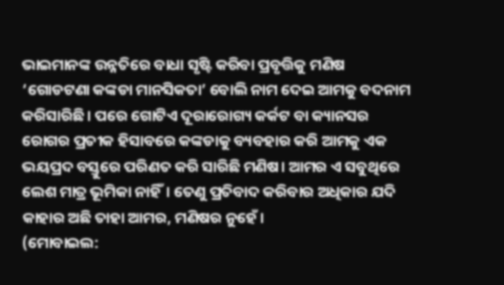ଭାଇମାନଙ୍କ ଉନ୍ନତିରେ ବାଧା ସୃଷ୍ଟି କରିବା ପ୍ରବୃତ୍ତିକୁ ମଣିଷ ‘ଗୋଡଟଣା କଙ୍କଡା ମାନସିକତା’ ବୋଲି ନାମ ଦେଇ ଆମକୁ ବଦନାମ କରିସାରିଛି। ପରେ ଗୋଟିଏ ଦୂରାରୋଗ୍ୟ କର୍କଟ ବା କ୍ୟାନସର ରୋଗର ପ୍ରତୀକ ହିସାବରେ କଙ୍କଡାକୁ ବ୍ୟବହାର କରି ଆମକୁ ଏକ ଭୟପ୍ରଦ ବସ୍ତୁରେ ପରିଣତ କରି ସାରିଛି ମଣିଷ। ଆମର ଏ ସବୁଥିରେ ଲେଶ ମାତ୍ର ଭୂମିକା ନାହିଁ। ତେଣୁ ପ୍ରତିବାଦ କରିବାର ଅଧିକାର ଯଦି କାହାର ଅଛି ତାହା ଆମର, ମଣିଷର ନୁହେଁ।
(ମୋବାଇଲ: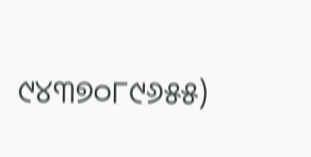୯୪୩୭୦୮୯୬୫୫)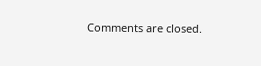Comments are closed.